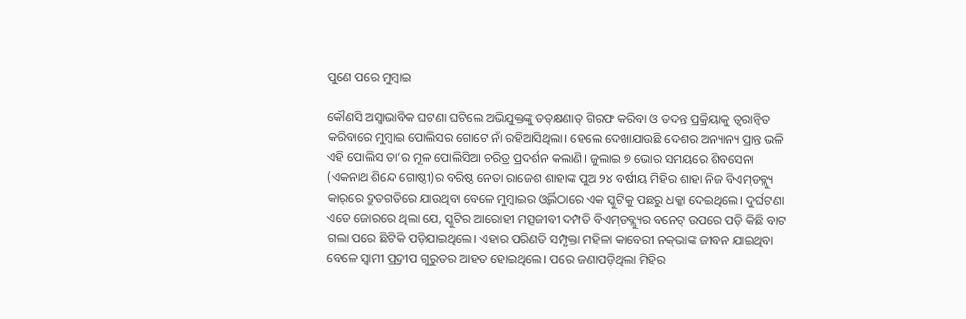ପୁଣେ ପରେ ମୁମ୍ବାଇ

କୌଣସି ଅସ୍ବାଭାବିକ ଘଟଣା ଘଟିଲେ ଅଭିଯୁକ୍ତଙ୍କୁ ତତ୍‌କ୍ଷଣାତ୍‌ ଗିରଫ କରିବା ଓ ତଦନ୍ତ ପ୍ରକ୍ରିୟାକୁ ତ୍ୱରାନ୍ବିତ କରିବାରେ ମୁମ୍ବାଇ ପୋଲିସର ଗୋଟେ ନାଁ ରହିଆସିଥିଲା। ହେଲେ ଦେଖାଯାଉଛି ଦେଶର ଅନ୍ୟାନ୍ୟ ପ୍ରାନ୍ତ ଭଳି ଏହି ପୋଲିସ ତା’ର ମୂଳ ପୋଲିସିଆ ଚରିତ୍ର ପ୍ରଦର୍ଶନ କଲାଣି। ଜୁଲାଇ ୭ ଭୋର ସମୟରେ ଶିବସେନା (ଏକନାଥ ଶିନ୍ଦେ ଗୋଷ୍ଠୀ)ର ବରିଷ୍ଠ ନେତା ରାଜେଶ ଶାହାଙ୍କ ପୁଅ ୨୪ ବର୍ଷୀୟ ମିହିର ଶାହା ନିଜ ବିଏମ୍‌ଡବ୍ଲ୍ୟୁ କାର୍‌ରେ ଦ୍ରୁତଗତିରେ ଯାଉଥିବା ବେଳେ ମୁମ୍ବାଇର ଓ୍ବର୍ଲିଠାରେ ଏକ ସ୍କୁଟିକୁ ପଛରୁ ଧକ୍କା ଦେଇଥିଲେ। ଦୁର୍ଘଟଣା ଏତେ ଜୋରରେ ଥିଲା ଯେ, ସ୍କୁଟିର ଆରୋହୀ ମତ୍ସଜୀବୀ ଦମ୍ପତି ବିଏମ୍‌ଡବ୍ଲ୍ୟୁର ବନେଟ୍‌ ଉପରେ ପଡ଼ି କିଛି ବାଟ ଗଲା ପରେ ଛିଟିକି ପଡ଼ିଯାଇଥିଲେ। ଏହାର ପରିଣତି ସମ୍ପୃକ୍ତା ମହିଳା କାବେରୀ ନକ୍‌ଭାଙ୍କ ଜୀବନ ଯାଇଥିବା ବେଳେ ସ୍ବାମୀ ପ୍ର୍ରଦୀପ ଗୁରୁତର ଆହତ ହୋଇଥିଲେ। ପରେ ଜଣାପଡ଼ିଥିଲା ମିହିର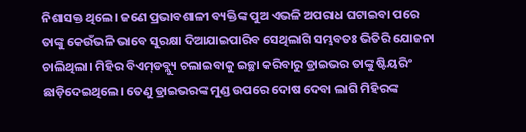ନିଶାସକ୍ତ ଥିଲେ। ଜଣେ ପ୍ରଭାବଶାଳୀ ବ୍ୟକ୍ତିଙ୍କ ପୁଅ ଏଭଳି ଅପରାଧ ଘଟାଇବା ପରେ ତାଙ୍କୁ କେଉଁଭଳି ଭାବେ ସୁରକ୍ଷା ଦିଆଯାଇପାରିବ ସେଥିଲାଗି ସମ୍ଭବତଃ ଭିତିରି ଯୋଜନା ଚାଲିଥିଲା। ମିହିର ବିଏମ୍‌ଡବ୍ଲ୍ୟୁ ଚଲାଇବାକୁ ଇଚ୍ଛା କରିବାରୁ ଡ୍ରାଇଭର ତାଙ୍କୁ ଷ୍ଟିୟରିଂ ଛାଡ଼ିଦେଇଥିଲେ। ତେଣୁ ଡ୍ରାଇଭରଙ୍କ ମୁଣ୍ଡ ଉପରେ ଦୋଷ ଦେବା ଲାଗି ମିହିରଙ୍କ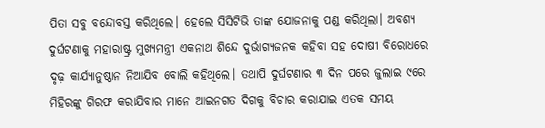ପିତା ସବୁ ବନ୍ଦୋବସ୍ତ କରିଥିଲେ। ହେଲେ ସିସିଟିଭି ତାଙ୍କ ଯୋଜନାକୁ ପଣ୍ଡ କରିଥିଲା। ଅବଶ୍ୟ ଦୁର୍ଘଟଣାକୁ ମହାରାଷ୍ଟ୍ର ମୁଖ୍ୟମନ୍ତ୍ରୀ ଏକନାଥ ଶିନ୍ଦେ ଦୁର୍ଭାଗ୍ୟଜନକ କହିବା ସହ ଦୋଷୀ ବିରୋଧରେ ଦୃଢ଼ କାର୍ଯ୍ୟାନୁଷ୍ଠାନ ନିଆଯିବ ବୋଲି କହିଥିଲେ। ତଥାପି ଦୁର୍ଘଟଣାର ୩ ଦିନ ପରେ ଜୁଲାଇ ୯ରେ ମିହିରଙ୍କୁ ଗିରଫ କରାଯିବାର ମାନେ ଆଇନଗତ ଦିଗକୁ ବିଚାର କରାଯାଇ ଏତକ ସମୟ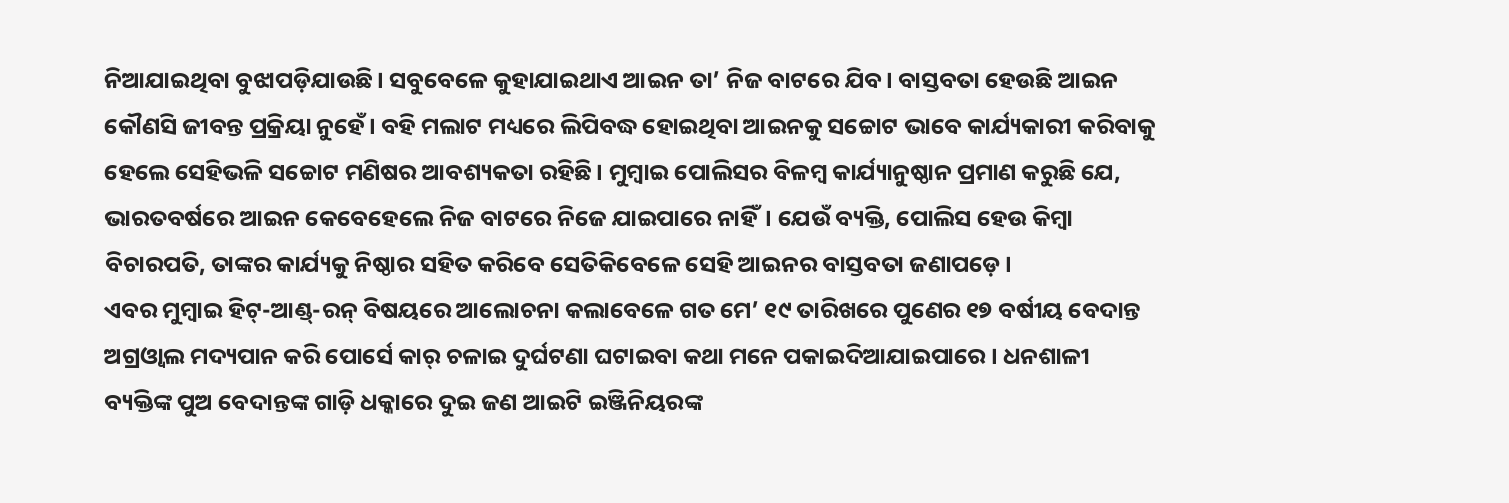ନିଆଯାଇଥିବା ବୁଝାପଡ଼ିଯାଉଛି। ସବୁବେଳେ କୁହାଯାଇଥାଏ ଆଇନ ତା’ ନିଜ ବାଟରେ ଯିବ। ବାସ୍ତବତା ହେଉଛି ଆଇନ କୌଣସି ଜୀବନ୍ତ ପ୍ରକ୍ରିୟା ନୁହେଁ। ବହି ମଲାଟ ମଧ୍ୟରେ ଲିପିବଦ୍ଧ ହୋଇଥିବା ଆଇନକୁ ସଚ୍ଚୋଟ ଭାବେ କାର୍ଯ୍ୟକାରୀ କରିବାକୁ ହେଲେ ସେହିଭଳି ସଚ୍ଚୋଟ ମଣିଷର ଆବଶ୍ୟକତା ରହିଛି। ମୁମ୍ବାଇ ପୋଲିସର ବିଳମ୍ବ କାର୍ଯ୍ୟାନୁଷ୍ଠାନ ପ୍ରମାଣ କରୁଛି ଯେ, ଭାରତବର୍ଷରେ ଆଇନ କେବେହେଲେ ନିଜ ବାଟରେ ନିଜେ ଯାଇପାରେ ନାହିଁ। ଯେଉଁ ବ୍ୟକ୍ତି, ପୋଲିସ ହେଉ କିମ୍ବା ବିଚାରପତି, ତାଙ୍କର କାର୍ଯ୍ୟକୁ ନିଷ୍ଠାର ସହିତ କରିବେ ସେତିକିବେଳେ ସେହି ଆଇନର ବାସ୍ତବତା ଜଣାପଡ଼େ।
ଏବର ମୁମ୍ବାଇ ହିଟ୍‌-ଆଣ୍ଡ୍‌-ରନ୍‌ ବିଷୟରେ ଆଲୋଚନା କଲାବେଳେ ଗତ ମେ’ ୧୯ ତାରିଖରେ ପୁଣେର ୧୭ ବର୍ଷୀୟ ବେଦାନ୍ତ ଅଗ୍ରଓ୍ବାଲ ମଦ୍ୟପାନ କରି ପୋର୍ସେ କାର୍‌ ଚଳାଇ ଦୁର୍ଘଟଣା ଘଟାଇବା କଥା ମନେ ପକାଇଦିଆଯାଇପାରେ। ଧନଶାଳୀ ବ୍ୟକ୍ତିଙ୍କ ପୁଅ ବେଦାନ୍ତଙ୍କ ଗାଡ଼ି ଧକ୍କାରେ ଦୁଇ ଜଣ ଆଇଟି ଇଞ୍ଜିନିୟରଙ୍କ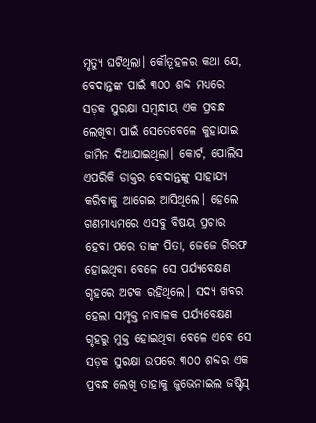ମୃତ୍ୟୁ ଘଟିଥିଲା। କୌତୂହଳର କଥା ଯେ, ବେଦାନ୍ତଙ୍କ ପାଇଁ ୩୦୦ ଶବ୍ଦ ମଧ୍ୟରେ ସଡ଼କ ସୁରକ୍ଷା ସମ୍ବନ୍ଧୀୟ ଏକ ପ୍ରବନ୍ଧ ଲେଖିବା ପାଇଁ ସେତେବେଳେ କୁହାଯାଇ ଜାମିନ ଦିଆଯାଇଥିଲା। କୋର୍ଟ, ପୋଲିସ ଏପରିକି ଡାକ୍ତର ବେଦାନ୍ତଙ୍କୁ ସାହାଯ୍ୟ କରିବାକୁ ଆଗେଇ ଆସିଥିଲେ। ହେଲେ ଗଣମାଧ୍ୟମରେ ଏସବୁ ବିଷୟ ପ୍ରଚାର ହେବା ପରେ ତାଙ୍କ ପିତା, ଜେଜେ ଗିରଫ ହୋଇଥିବା ବେଳେ ସେ ପର୍ଯ୍ୟବେକ୍ଷଣ ଗୃହରେ ଅଟକ ରହିଥିଲେ। ସଦ୍ୟ ଖବର ହେଲା ସମ୍ପୃକ୍ତ ନାବାଳକ ପର୍ଯ୍ୟବେକ୍ଷଣ ଗୃହରୁ ମୁକ୍ତ ହୋଇଥିବା ବେଳେ ଏବେ ସେ ସଡ଼କ ସୁରକ୍ଷା ଉପରେ ୩୦୦ ଶବ୍ଦର ଏକ ପ୍ରବନ୍ଧ ଲେଖି ତାହାକୁ ଜୁଭେନାଇଲ ଜଷ୍ଟିସ୍‌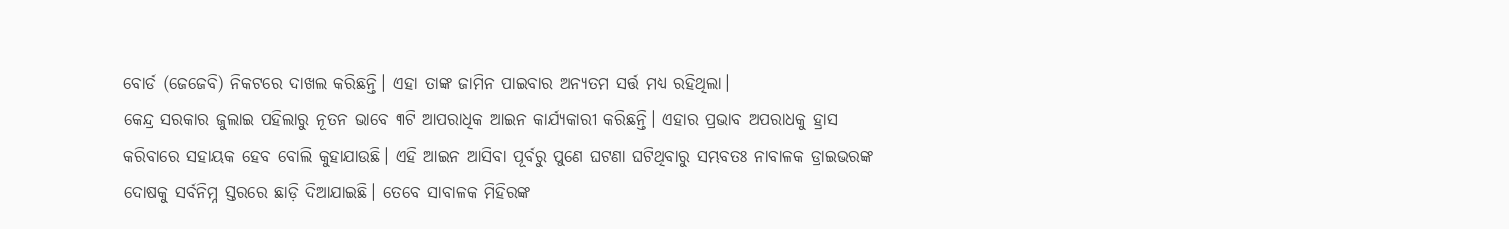ବୋର୍ଡ (ଜେଜେବି) ନିକଟରେ ଦାଖଲ କରିଛନ୍ତି। ଏହା ତାଙ୍କ ଜାମିନ ପାଇବାର ଅନ୍ୟତମ ସର୍ତ୍ତ ମଧ୍ୟ ରହିଥିଲା।
କେନ୍ଦ୍ର ସରକାର ଜୁଲାଇ ପହିଲାରୁ ନୂତନ ଭାବେ ୩ଟି ଆପରାଧିକ ଆଇନ କାର୍ଯ୍ୟକାରୀ କରିଛନ୍ତି। ଏହାର ପ୍ରଭାବ ଅପରାଧକୁ ହ୍ରାସ କରିବାରେ ସହାୟକ ହେବ ବୋଲି କୁହାଯାଉଛି। ଏହି ଆଇନ ଆସିବା ପୂର୍ବରୁ ପୁଣେ ଘଟଣା ଘଟିଥିବାରୁ ସମ୍ଭବତଃ ନାବାଳକ ଡ୍ରାଇଭରଙ୍କ ଦୋଷକୁ ସର୍ବନିମ୍ନ ସ୍ତରରେ ଛାଡ଼ି ଦିଆଯାଇଛି। ତେବେ ସାବାଳକ ମିହିରଙ୍କ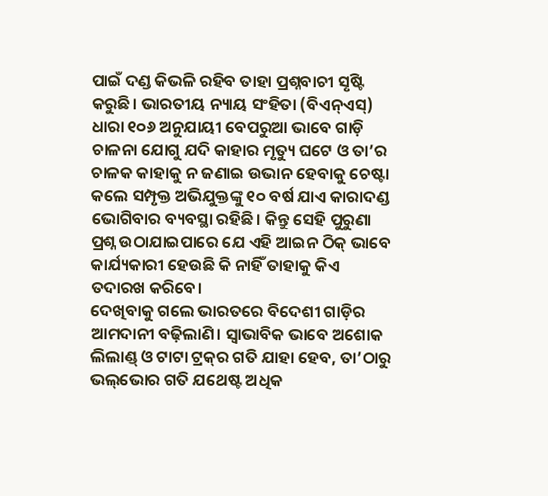ପାଇଁ ଦଣ୍ଡ କିଭଳି ରହିବ ତାହା ପ୍ରଶ୍ନବାଚୀ ସୃଷ୍ଟି କରୁଛି। ଭାରତୀୟ ନ୍ୟାୟ ସଂହିତା (ବିଏନ୍‌ଏସ୍‌) ଧାରା ୧୦୬ ଅନୁଯାୟୀ ବେପରୁଆ ଭାବେ ଗାଡ଼ି ଚାଳନା ଯୋଗୁ ଯଦି କାହାର ମୃତ୍ୟୁ ଘଟେ ଓ ତା’ର ଚାଳକ କାହାକୁ ନ ଜଣାଇ ଉଭାନ ହେବାକୁ ଚେଷ୍ଟା କଲେ ସମ୍ପୃକ୍ତ ଅଭିଯୁକ୍ତଙ୍କୁ ୧୦ ବର୍ଷ ଯାଏ କାରାଦଣ୍ଡ ଭୋଗିବାର ବ୍ୟବସ୍ଥା ରହିଛି। କିନ୍ତୁ ସେହି ପୁରୁଣା ପ୍ରଶ୍ନ ଉଠାଯାଇପାରେ ଯେ ଏହି ଆଇନ ଠିକ୍‌ ଭାବେ କାର୍ଯ୍ୟକାରୀ ହେଉଛି କି ନାହିଁ ତାହାକୁ କିଏ ତଦାରଖ କରିବେ।
ଦେଖିବାକୁ ଗଲେ ଭାରତରେ ବିଦେଶୀ ଗାଡ଼ିର ଆମଦାନୀ ବଢ଼ିଲାଣି। ସ୍ବାଭାବିକ ଭାବେ ଅଶୋକ ଲିଲାଣ୍ଡ୍‌ ଓ ଟାଟା ଟ୍ରକ୍‌ର ଗତି ଯାହା ହେବ, ତା’ଠାରୁ ଭଲ୍‌ଭୋର ଗତି ଯଥେଷ୍ଟ ଅଧିକ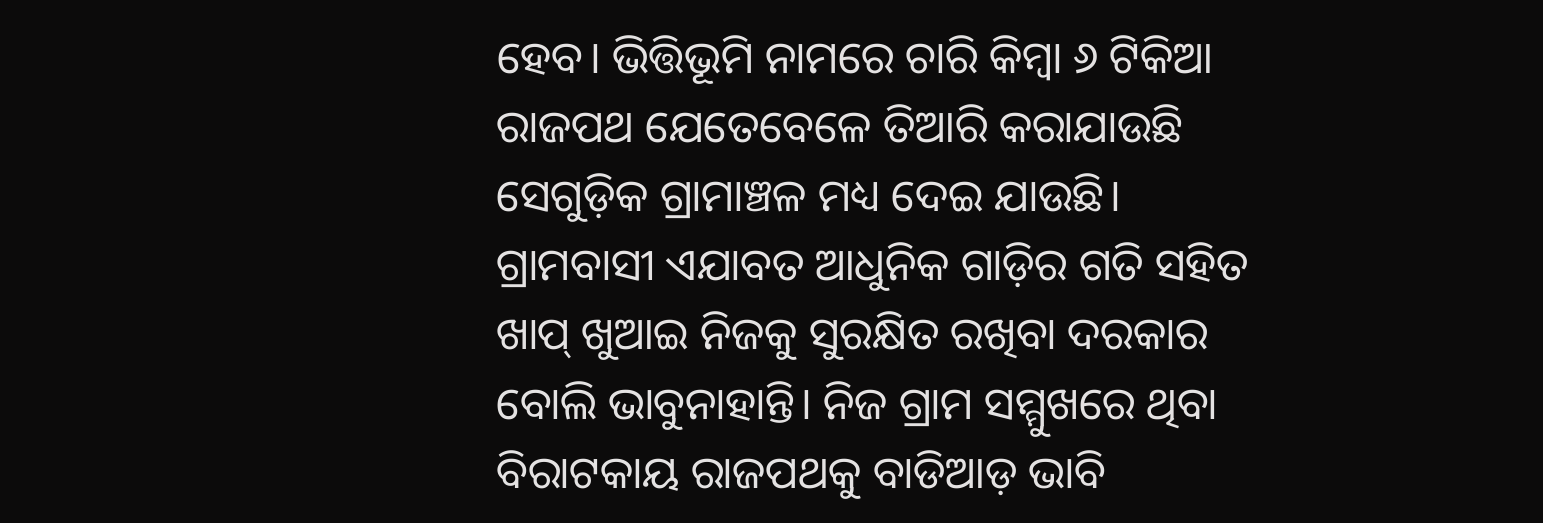ହେବ। ଭିତ୍ତିଭୂମି ନାମରେ ଚାରି କିମ୍ବା ୬ ଟିକିଆ ରାଜପଥ ଯେତେବେଳେ ତିଆରି କରାଯାଉଛି ସେଗୁଡ଼ିକ ଗ୍ରାମାଞ୍ଚଳ ମଧ୍ୟ ଦେଇ ଯାଉଛି। ଗ୍ରାମବାସୀ ଏଯାବତ ଆଧୁନିକ ଗାଡ଼ିର ଗତି ସହିତ ଖାପ୍‌ ଖୁଆଇ ନିଜକୁ ସୁରକ୍ଷିତ ରଖିବା ଦରକାର ବୋଲି ଭାବୁନାହାନ୍ତି। ନିଜ ଗ୍ରାମ ସମ୍ମୁଖରେ ଥିବା ବିରାଟକାୟ ରାଜପଥକୁ ବାଡିଆଡ଼ ଭାବି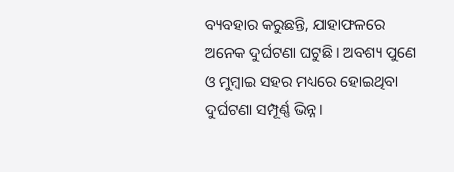ବ୍ୟବହାର କରୁଛନ୍ତି, ଯାହାଫଳରେ ଅନେକ ଦୁର୍ଘଟଣା ଘଟୁଛି। ଅବଶ୍ୟ ପୁଣେ ଓ ମୁମ୍ବାଇ ସହର ମଧ୍ୟରେ ହୋଇଥିବା ଦୁର୍ଘଟଣା ସମ୍ପୂର୍ଣ୍ଣ ଭିନ୍ନ।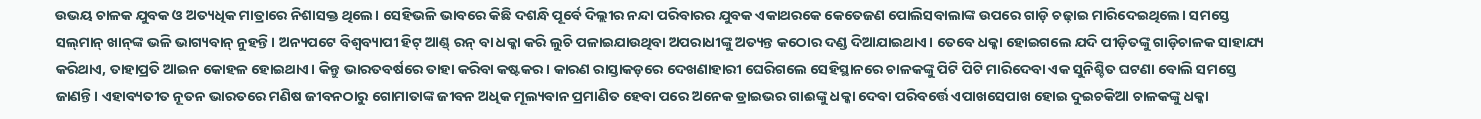ଉଭୟ ଚାଳକ ଯୁବକ ଓ ଅତ୍ୟଧିକ ମାତ୍ରାରେ ନିଶାସକ୍ତ ଥିଲେ। ସେହିଭଳି ଭାବରେ କିଛି ଦଶନ୍ଧି ପୂର୍ବେ ଦିଲ୍ଲୀର ନନ୍ଦା ପରିବାରର ଯୁବକ ଏକାଥରକେ କେତେଜଣ ପୋଲିସବାଲାଙ୍କ ଉପରେ ଗାଡ଼ି ଚଢ଼ାଇ ମାରିଦେଇଥିଲେ। ସମସ୍ତେ ସଲ୍‌ମାନ୍‌ ଖାନ୍‌ଙ୍କ ଭଳି ଭାଗ୍ୟବାନ୍‌ ନୁହନ୍ତି। ଅନ୍ୟପଟେ ବିଶ୍ୱବ୍ୟାପୀ ହିଟ୍‌ ଆଣ୍ଡ୍‌ ରନ୍‌ ବା ଧକ୍କା କରି ଲୁଚି ପଳାଇଯାଉଥିବା ଅପରାଧୀଙ୍କୁ ଅତ୍ୟନ୍ତ କଠୋର ଦଣ୍ଡ ଦିଆଯାଇଥାଏ। ତେବେ ଧକ୍କା ହୋଇଗଲେ ଯଦି ପୀଡ଼ିତଙ୍କୁ ଗାଡ଼ିଚାଳକ ସାହାଯ୍ୟ କରିଥାଏ, ତାହାପ୍ରତି ଆଇନ କୋହଳ ହୋଇଥାଏ। କିନ୍ତୁ ଭାରତବର୍ଷରେ ତାହା କରିବା କଷ୍ଟକର। କାରଣ ରାସ୍ତାକଡ଼ରେ ଦେଖଣାହାରୀ ଘେରିଗଲେ ସେହିସ୍ଥାନରେ ଚାଳକଙ୍କୁ ପିଟି ପିଟି ମାରିଦେବା ଏକ ସୁନିଶ୍ଚିତ ଘଟଣା ବୋଲି ସମସ୍ତେ ଜାଣନ୍ତି। ଏହାବ୍ୟତୀତ ନୂତନ ଭାରତରେ ମଣିଷ ଜୀବନଠାରୁ ଗୋମାତାଙ୍କ ଜୀବନ ଅଧିକ ମୂଲ୍ୟବାନ ପ୍ରମାଣିତ ହେବା ପରେ ଅନେକ ଡ୍ରାଇଭର ଗାଈଙ୍କୁ ଧକ୍କା ଦେବା ପରିବର୍ତ୍ତେ ଏପାଖସେପାଖ ହୋଇ ଦୁଇଚକିଆ ଚାଳକଙ୍କୁ ଧକ୍କା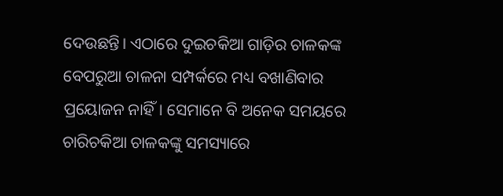ଦେଉଛନ୍ତି। ଏଠାରେ ଦୁଇଚକିଆ ଗାଡ଼ିର ଚାଳକଙ୍କ ବେପରୁଆ ଚାଳନା ସମ୍ପର୍କରେ ମଧ୍ୟ ବଖାଣିବାର ପ୍ରୟୋଜନ ନାହିଁ। ସେମାନେ ବି ଅନେକ ସମୟରେ ଚାରିଚକିଆ ଚାଳକଙ୍କୁ ସମସ୍ୟାରେ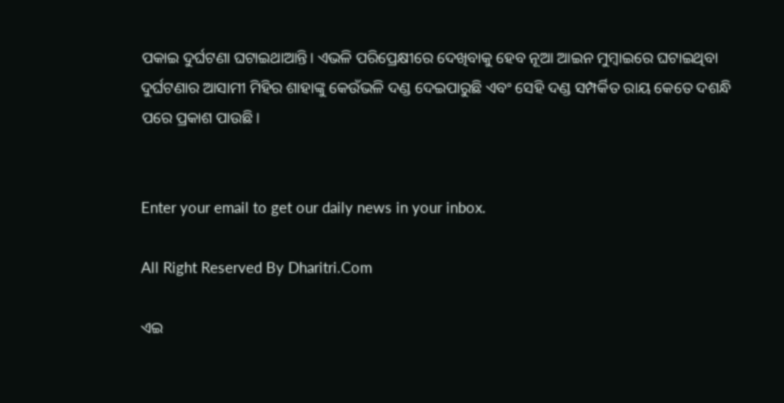ପକାଇ ଦୁର୍ଘଟଣା ଘଟାଇଥାଆନ୍ତି। ଏଭଳି ପରିପ୍ରେକ୍ଷୀରେ ଦେଖିବାକୁ ହେବ ନୂଆ ଆଇନ ମୁମ୍ବାଇରେ ଘଟାଇଥିବା ଦୁର୍ଘଟଣାର ଆସାମୀ ମିହିର ଶାହାଙ୍କୁ କେଉଁଭଳି ଦଣ୍ଡ ଦେଇପାରୁଛି ଏବଂ ସେହି ଦଣ୍ଡ ସମ୍ପର୍କିତ ରାୟ କେତେ ଦଶନ୍ଧି ପରେ ପ୍ରକାଶ ପାଉଛି।


Enter your email to get our daily news in your inbox.

All Right Reserved By Dharitri.Com

ଏଇ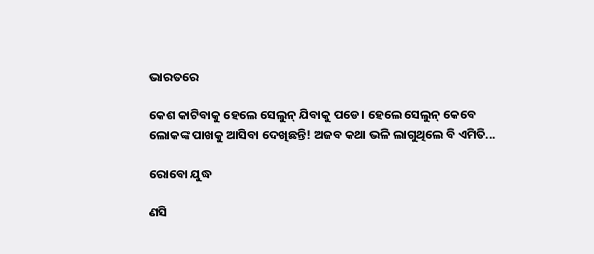ଭାରତରେ

କେଶ କାଟିବାକୁ ହେଲେ ସେଲୁନ୍‌ ଯିବାକୁ ପଡେ। ହେଲେ ସେଲୁନ୍‌ କେବେ ଲୋକଙ୍କ ପାଖକୁ ଆସିବା ଦେଖିଛନ୍ତି! ଅଜବ କଥା ଭଳି ଲାଗୁଥିଲେ ବି ଏମିତି...

ରୋବୋ ଯୁଦ୍ଧ

ଣସି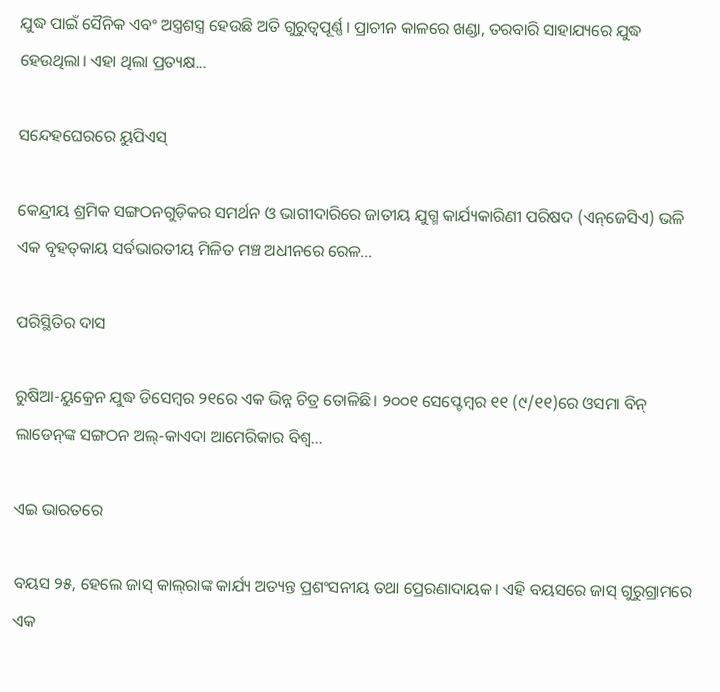ଯୁଦ୍ଧ ପାଇଁ ସୈନିକ ଏବଂ ଅସ୍ତ୍ରଶସ୍ତ୍ର ହେଉଛି ଅତି ଗୁରୁତ୍ୱପୂର୍ଣ୍ଣ। ପ୍ରାଚୀନ କାଳରେ ଖଣ୍ଡା, ତରବାରି ସାହାଯ୍ୟରେ ଯୁଦ୍ଧ ହେଉଥିଲା। ଏହା ଥିଲା ପ୍ରତ୍ୟକ୍ଷ...

ସନ୍ଦେହଘେରରେ ୟୁପିଏସ୍‌

କେନ୍ଦ୍ରୀୟ ଶ୍ରମିକ ସଙ୍ଗଠନଗୁଡ଼ିକର ସମର୍ଥନ ଓ ଭାଗୀଦାରିରେ ଜାତୀୟ ଯୁଗ୍ମ କାର୍ଯ୍ୟକାରିଣୀ ପରିଷଦ (ଏନ୍‌ଜେସିଏ) ଭଳି ଏକ ବୃହତ୍‌କାୟ ସର୍ବଭାରତୀୟ ମିଳିତ ମଞ୍ଚ ଅଧୀନରେ ରେଳ...

ପରିସ୍ଥିତିର ଦାସ

ରୁଷିଆ-ୟୁକ୍ରେନ ଯୁଦ୍ଧ ଡିସେମ୍ବର ୨୧ରେ ଏକ ଭିନ୍ନ ଚିତ୍ର ତୋଳିଛି। ୨୦୦୧ ସେପ୍ଟେମ୍ବର ୧୧ (୯/୧୧)ରେ ଓସମା ବିନ୍‌ ଲାଡେନ୍‌ଙ୍କ ସଙ୍ଗଠନ ଅଲ୍‌-କାଏଦା ଆମେରିକାର ବିଶ୍ୱ...

ଏଇ ଭାରତରେ

ବୟସ ୨୫, ହେଲେ ଜାସ୍‌ କାଲ୍‌ରାଙ୍କ କାର୍ଯ୍ୟ ଅତ୍ୟନ୍ତ ପ୍ରଶଂସନୀୟ ତଥା ପ୍ରେରଣାଦାୟକ। ଏହି ବୟସରେ ଜାସ୍‌ ଗୁରୁଗ୍ରାମରେ ଏକ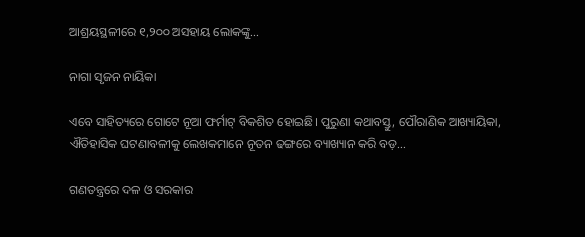ଆଶ୍ରୟସ୍ଥଳୀରେ ୧,୨୦୦ ଅସହାୟ ଲୋକଙ୍କୁ...

ନାଗା ସୃଜନ ନାୟିକା

ଏବେ ସାହିତ୍ୟରେ ଗୋଟେ ନୂଆ ଫର୍ମାଟ୍‌ ବିକଶିତ ହୋଇଛି। ପୁରୁଣା କଥାବସ୍ତୁ, ପୌରାଣିକ ଆଖ୍ୟାୟିକା, ଐତିହାସିକ ଘଟଣାବଳୀକୁ ଲେଖକମାନେ ନୂତନ ଢଙ୍ଗରେ ବ୍ୟାଖ୍ୟାନ କରି ବଡ଼...

ଗଣତନ୍ତ୍ରରେ ଦଳ ଓ ସରକାର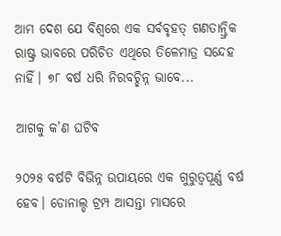ଆମ ଦେଶ ଯେ ବିଶ୍ୱରେ ଏକ ସର୍ବବୃହତ୍‌ ଗଣତାନ୍ତ୍ରିକ ରାଷ୍ଟ୍ର ଭାବରେ ପରିଚିତ ଏଥିରେ ତିଳେମାତ୍ର ସନ୍ଦେହ ନାହିଁ। ୭୮ ବର୍ଷ ଧରି ନିରବଚ୍ଛିନ୍ନ ଭାବେ...

ଆଗକୁ କ’ଣ ଘଟିବ

୨୦୨୫ ବର୍ଷଟି ବିଭିନ୍ନ ଉପାୟରେ ଏକ ଗୁରୁତ୍ୱପୂର୍ଣ୍ଣ ବର୍ଷ ହେବ। ଡୋନାଲ୍ଡ ଟ୍ରମ୍ପ ଆସନ୍ତା ମାସରେ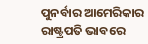ପୁନର୍ବାର ଆମେରିକାର ରାଷ୍ଟ୍ରପତି ଭାବରେ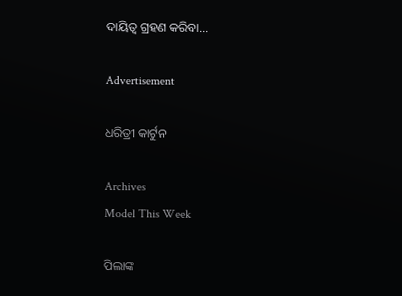ଦାୟିତ୍ୱ ଗ୍ରହଣ କରିବା...

Advertisement

ଧରିତ୍ରୀ କାର୍ଟୁନ

Archives
Model This Week

ପିଲାଙ୍କ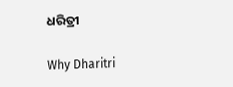ଧରିତ୍ରୀ

Why Dharitri